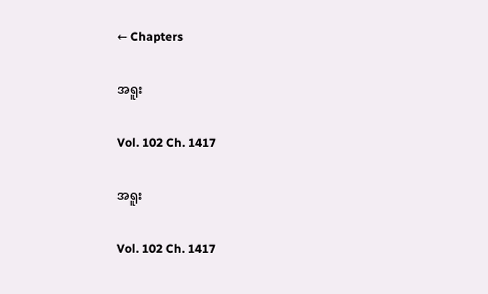← Chapters

အရူး

Vol. 102 Ch. 1417

အရူး

Vol. 102 Ch. 1417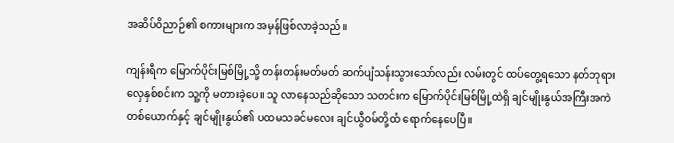အဆိပ်ဝိညာဉ်၏ စကားများက အမှန်ဖြစ်လာခဲ့သည်။

ကျန်းရီက မြောက်ပိုင်းမြစ်မြို့သို့ တန်းတန်းမတ်မတ် ဆက်ပျံသန်းသွားသော်လည်း လမ်းတွင် ထပ်တွေ့ရသော နတ်ဘုရားလှေနှစ်စင်းက သူ့ကို မတားခဲ့ပေ။ သူ လာနေသည်ဆိုသော သတင်းက မြောက်ပိုင်းမြစ်မြို့ထဲရှိ ချင်မျိုးနွယ်အကြီးအကဲတစ်ယောက်နှင့် ချင်မျိုးနွယ်၏ ပထမသခင်မလေး ချင်ယွီဝမ်တို့ထံ ရောက်နေပေပြီ။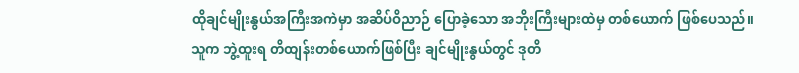ထိုချင်မျိုးနွယ်အကြီးအကဲမှာ အဆိပ်ဝိညာဉ် ပြောခဲ့သော အဘိုးကြီးများထဲမှ တစ်ယောက် ဖြစ်ပေသည်။ သူက ဘွဲ့ထူးရ တိထျန်းတစ်ယောက်ဖြစ်ပြီး ချင်မျိုးနွယ်တွင် ဒုတိ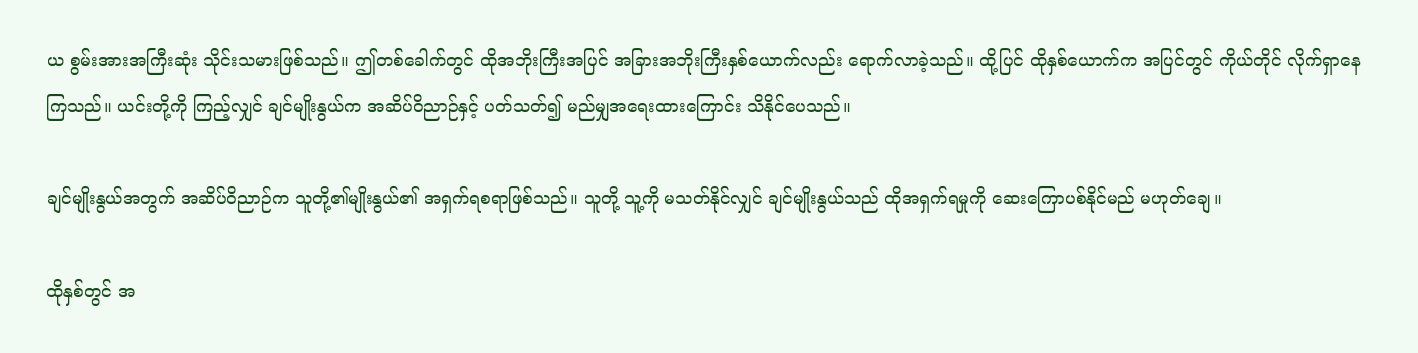ယ စွမ်းအားအကြီးဆုံး သိုင်းသမားဖြစ်သည်။ ဤတစ်ခေါက်တွင် ထိုအဘိုးကြီးအပြင် အခြားအဘိုးကြီးနှစ်ယောက်လည်း ရောက်လာခဲ့သည်။ ထို့ပြင် ထိုနှစ်ယောက်က အပြင်တွင် ကိုယ်တိုင် လိုက်ရှာနေကြသည်။ ယင်းတို့ကို ကြည့်လျှင် ချင်မျိုးနွယ်က အဆိပ်ဝိညာဉ်နှင့် ပတ်သတ်၍ မည်မျှအရေးထားကြောင်း သိနိုင်ပေသည်။

ချင်မျိုးနွယ်အတွက် အဆိပ်ဝိညာဉ်က သူတို့၏မျိုးနွယ်၏ အရှက်ရစရာဖြစ်သည်။ သူတို့ သူ့ကို မသတ်နိုင်လျှင် ချင်မျိုးနွယ်သည် ထိုအရှက်ရမှုကို ဆေးကြောပစ်နိုင်မည် မဟုတ်ချေ။

ထိုနှစ်တွင် အ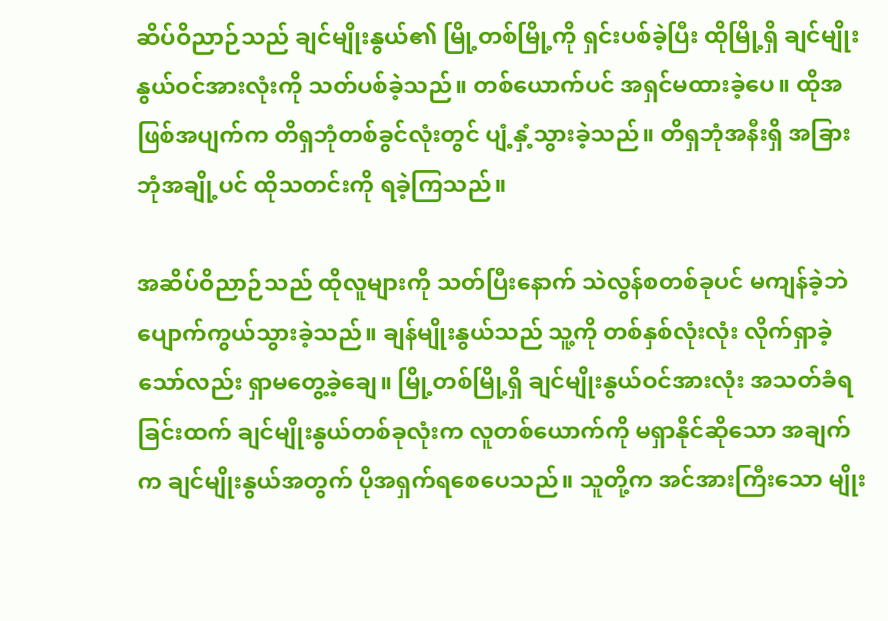ဆိပ်ဝိညာဉ်သည် ချင်မျိုးနွယ်၏ မြို့တစ်မြို့ကို ရှင်းပစ်ခဲ့ပြီး ထိုမြို့ရှိ ချင်မျိုးနွယ်ဝင်အားလုံးကို သတ်ပစ်ခဲ့သည်။ တစ်ယောက်ပင် အရှင်မထားခဲ့ပေ။ ထိုအဖြစ်အပျက်က တိရှဘုံတစ်ခွင်လုံးတွင် ပျံ့နှံ့သွားခဲ့သည်။ တိရှဘုံအနီးရှိ အခြားဘုံအချို့ပင် ထိုသတင်းကို ရခဲ့ကြသည်။

အဆိပ်ဝိညာဉ်သည် ထိုလူများကို သတ်ပြီးနောက် သဲလွန်စတစ်ခုပင် မကျန်ခဲ့ဘဲ ပျောက်ကွယ်သွားခဲ့သည်။ ချန်မျိုးနွယ်သည် သူ့ကို တစ်နှစ်လုံးလုံး လိုက်ရှာခဲ့သော်လည်း ရှာမတွေ့ခဲ့ချေ။ မြို့တစ်မြို့ရှိ ချင်မျိုးနွယ်ဝင်အားလုံး အသတ်ခံရခြင်းထက် ချင်မျိုးနွယ်တစ်ခုလုံးက လူတစ်ယောက်ကို မရှာနိုင်ဆိုသော အချက်က ချင်မျိုးနွယ်အတွက် ပိုအရှက်ရစေပေသည်။ သူတို့က အင်အားကြီးသော မျိုး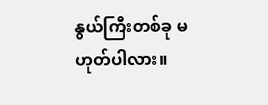နွယ်ကြီးတစ်ခု မဟုတ်ပါလား။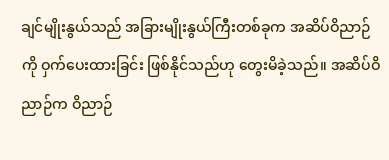ချင်မျိုးနွယ်သည် အခြားမျိုးနွယ်ကြီးတစ်ခုက အဆိပ်ဝိညာဉ်ကို ဝှက်ပေးထားခြင်း ဖြစ်နိုင်သည်ဟု တွေးမိခဲ့သည်။ အဆိပ်ဝိညာဉ်က ဝိညာဉ်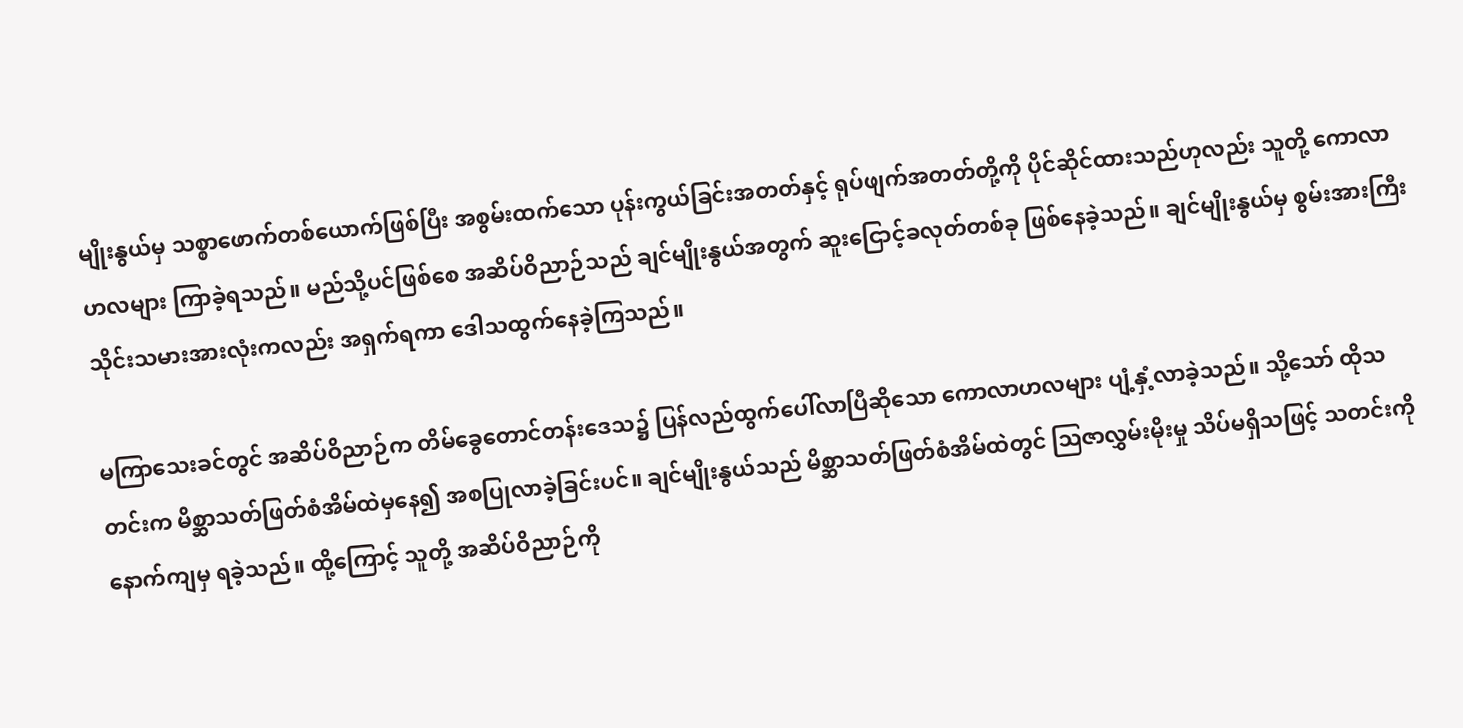မျိုးနွယ်မှ သစ္စာဖောက်တစ်ယောက်ဖြစ်ပြီး အစွမ်းထက်သော ပုန်းကွယ်ခြင်းအတတ်နှင့် ရုပ်ဖျက်အတတ်တို့ကို ပိုင်ဆိုင်ထားသည်ဟုလည်း သူတို့ ကောလာဟလများ ကြာခဲ့ရသည်။ မည်သို့ပင်ဖြစ်စေ အဆိပ်ဝိညာဉ်သည် ချင်မျိုးနွယ်အတွက် ဆူးငြောင့်ခလုတ်တစ်ခု ဖြစ်နေခဲ့သည်။ ချင်မျိုးနွယ်မှ စွမ်းအားကြီး သိုင်းသမားအားလုံးကလည်း အရှက်ရကာ ဒေါသထွက်နေခဲ့ကြသည်။

မကြာသေးခင်တွင် အဆိပ်ဝိညာဉ်က တိမ်ခွေတောင်တန်းဒေသ၌ ပြန်လည်ထွက်ပေါ်လာပြီဆိုသော ကောလာဟလများ ပျံ့နှံ့လာခဲ့သည်။ သို့သော် ထိုသတင်းက မိစ္ဆာသတ်ဖြတ်စံအိမ်ထဲမှနေ၍ အစပြုလာခဲ့ခြင်းပင်။ ချင်မျိုးနွယ်သည် မိစ္ဆာသတ်ဖြတ်စံအိမ်ထဲတွင် ဩဇာလွှမ်းမိုးမှု သိပ်မရှိသဖြင့် သတင်းကို နောက်ကျမှ ရခဲ့သည်။ ထို့ကြောင့် သူတို့ အဆိပ်ဝိညာဉ်ကို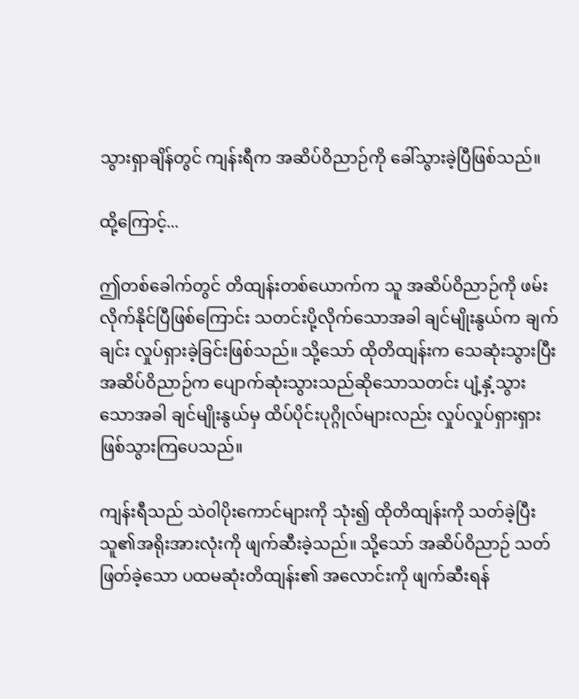သွားရှာချိန်တွင် ကျန်းရီက အဆိပ်ဝိညာဉ်ကို ခေါ်သွားခဲ့ပြီဖြစ်သည်။

ထို့ကြောင့်...

ဤတစ်ခေါက်တွင် တိထျန်းတစ်ယောက်က သူ အဆိပ်ဝိညာဉ်ကို ဖမ်းလိုက်နိုင်ပြီဖြစ်ကြောင်း သတင်းပို့လိုက်သောအခါ ချင်မျိုးနွယ်က ချက်ချင်း လှုပ်ရှားခဲ့ခြင်းဖြစ်သည်။ သို့သော် ထိုတိထျန်းက သေဆုံးသွားပြီး အဆိပ်ဝိညာဉ်က ပျောက်ဆုံးသွားသည်ဆိုသောသတင်း ပျံ့နှံ့သွားသောအခါ ချင်မျိုးနွယ်မှ ထိပ်ပိုင်းပုဂ္ဂိုလ်များလည်း လှုပ်လှုပ်ရှားရှား ဖြစ်သွားကြပေသည်။

ကျန်းရီသည် သဲဝါပိုးကောင်များကို သုံး၍ ထိုတိထျန်းကို သတ်ခဲ့ပြီး သူ၏အရိုးအားလုံးကို ဖျက်ဆီးခဲ့သည်။ သို့သော် အဆိပ်ဝိညာဉ် သတ်ဖြတ်ခဲ့သော ပထမဆုံးတိထျန်း၏ အလောင်းကို ဖျက်ဆီးရန်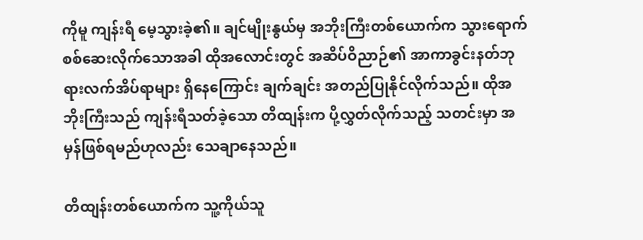ကိုမူ ကျန်းရီ မေ့သွားခဲ့၏။ ချင်မျိုးနွယ်မှ အဘိုးကြီးတစ်ယောက်က သွားရောက်စစ်ဆေးလိုက်သောအခါ ထိုအလောင်းတွင် အဆိပ်ဝိညာဉ်၏ အာကာခွင်းနတ်ဘုရားလက်အိပ်ရာများ ရှိနေကြောင်း ချက်ချင်း အတည်ပြုနိုင်လိုက်သည်။ ထိုအဘိုးကြီးသည် ကျန်းရီသတ်ခဲ့သော တိထျန်းက ပို့လွှတ်လိုက်သည့် သတင်းမှာ အမှန်ဖြစ်ရမည်ဟုလည်း သေချာနေသည်။

တိထျန်းတစ်ယောက်က သူ့ကိုယ်သူ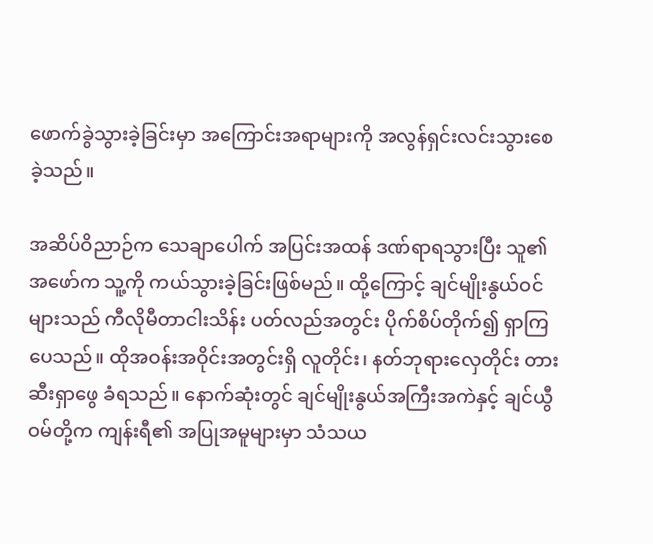ဖောက်ခွဲသွားခဲ့ခြင်းမှာ အကြောင်းအရာများကို အလွန်ရှင်းလင်းသွားစေခဲ့သည်။

အဆိပ်ဝိညာဉ်က သေချာပေါက် အပြင်းအထန် ဒဏ်ရာရသွားပြီး သူ၏အဖော်က သူ့ကို ကယ်သွားခဲ့ခြင်းဖြစ်မည်။ ထို့ကြောင့် ချင်မျိုးနွယ်ဝင်များသည် ကီလိုမီတာငါးသိန်း ပတ်လည်အတွင်း ပိုက်စိပ်တိုက်၍ ရှာကြပေသည်။ ထိုအဝန်းအဝိုင်းအတွင်းရှိ လူတိုင်း၊ နတ်ဘုရားလှေတိုင်း တားဆီးရှာဖွေ ခံရသည်။ နောက်ဆုံးတွင် ချင်မျိုးနွယ်အကြီးအကဲနှင့် ချင်ယွီဝမ်တို့က ကျန်းရီ၏ အပြုအမူများမှာ သံသယ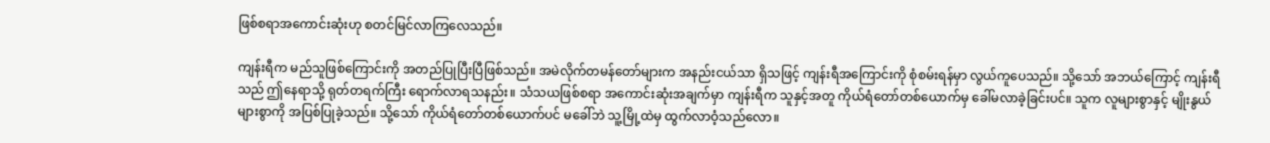ဖြစ်စရာအကောင်းဆုံးဟု စတင်မြင်လာကြလေသည်။

ကျန်းရီက မည်သူဖြစ်ကြောင်းကို အတည်ပြုပြီးပြီဖြစ်သည်။ အမဲလိုက်တမန်တော်များက အနည်းငယ်သာ ရှိသဖြင့် ကျန်းရီအကြောင်းကို စုံစမ်းရန်မှာ လွယ်ကူပေသည်။ သို့သော် အဘယ်ကြောင့် ကျန်းရီသည် ဤနေရာသို့ ရုတ်တရက်ကြီး ရောက်လာရသနည်း။ သံသယဖြစ်စရာ အကောင်းဆုံးအချက်မှာ ကျန်းရီက သူနှင့်အတူ ကိုယ်ရံတော်တစ်ယောက်မှ ခေါ်မလာခဲ့ခြင်းပင်။ သူက လူများစွာနှင့် မျိုးနွယ်များစွာကို အပြစ်ပြုခဲ့သည်။ သို့သော် ကိုယ်ရံတော်တစ်ယောက်ပင် မခေါ်ဘဲ သူ့မြို့ထဲမှ ထွက်လာဝံ့သည်လော။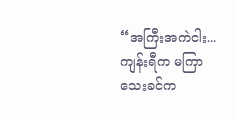“အကြီးအကဲငါး... ကျန်းရီက မကြာသေးခင်က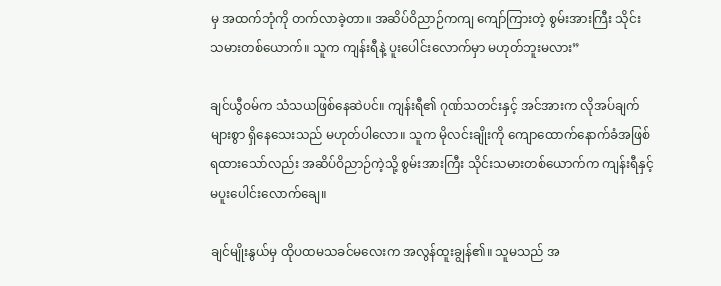မှ အထက်ဘုံကို တက်လာခဲ့တာ။ အဆိပ်ဝိညာဉ်ကကျ ကျော်ကြားတဲ့ စွမ်းအားကြီး သိုင်းသမားတစ်ယောက်။ သူက ကျန်းရီနဲ့ ပူးပေါင်းလောက်မှာ မဟုတ်ဘူးမလား”

ချင်ယွီဝမ်က သံသယဖြစ်နေဆဲပင်။ ကျန်းရီ၏ ဂုဏ်သတင်းနှင့် အင်အားက လိုအပ်ချက်များစွာ ရှိနေသေးသည် မဟုတ်ပါလော။ သူက မိုလင်းချိုးကို ကျောထောက်နောက်ခံအဖြစ် ရထားသော်လည်း အဆိပ်ဝိညာဉ်ကဲ့သို့ စွမ်းအားကြီး သိုင်းသမားတစ်ယောက်က ကျန်းရီနှင့် မပူးပေါင်းလောက်ချေ။

ချင်မျိုးနွယ်မှ ထိုပထမသခင်မလေးက အလွန်ထူးချွန်၏။ သူမသည် အ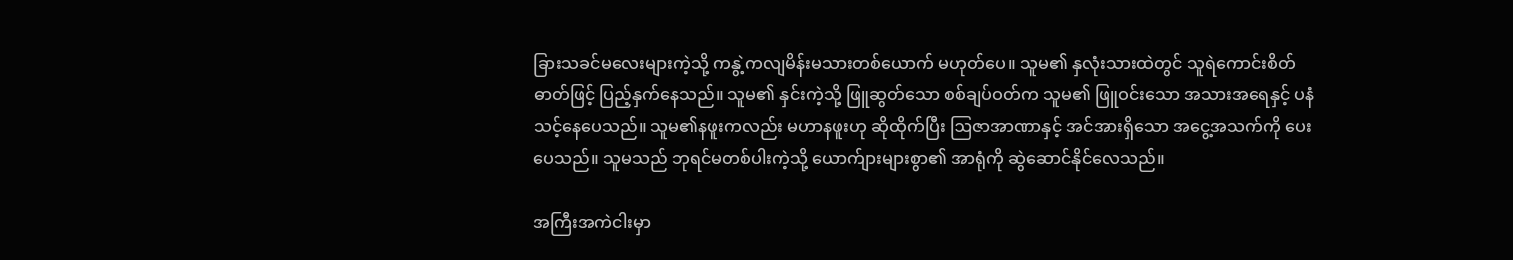ခြားသခင်မလေးများကဲ့သို့ ကနွဲ့ကလျမိန်းမသားတစ်ယောက် မဟုတ်ပေ။ သူမ၏ နှလုံးသားထဲတွင် သူရဲကောင်းစိတ်ဓာတ်ဖြင့် ပြည့်နှက်နေသည်။ သူမ၏ နှင်းကဲ့သို့ ဖြူဆွတ်သော စစ်ချပ်ဝတ်က သူမ၏ ဖြူဝင်းသော အသားအရေနှင့် ပနံသင့်နေပေသည်။ သူမ၏နဖူးကလည်း မဟာနဖူးဟု ဆိုထိုက်ပြီး ဩဇာအာဏာနှင့် အင်အားရှိသော အငွေ့အသက်ကို ပေးပေသည်။ သူမသည် ဘုရင်မတစ်ပါးကဲ့သို့ ယောက်ျားများစွာ၏ အာရုံကို ဆွဲဆောင်နိုင်လေသည်။

အကြီးအကဲငါးမှာ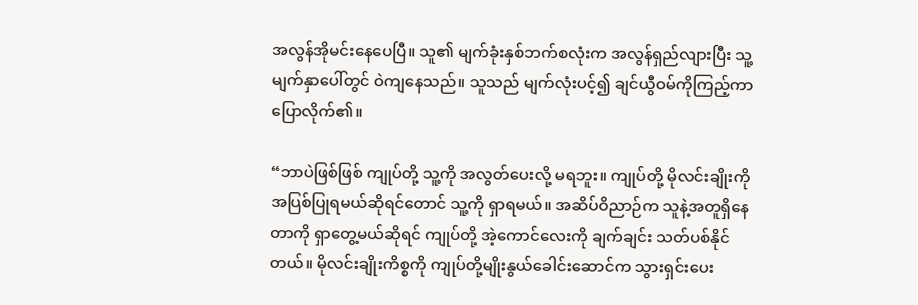အလွန်အိုမင်းနေပေပြီ။ သူ၏ မျက်ခုံးနှစ်ဘက်စလုံးက အလွန်ရှည်လျားပြီး သူ့မျက်နှာပေါ်တွင် ဝဲကျနေသည်။ သူသည် မျက်လုံးပင့်၍ ချင်ယွီဝမ်ကိုကြည့်ကာ ပြောလိုက်၏။

“ဘာပဲဖြစ်ဖြစ် ကျုပ်တို့ သူ့ကို အလွတ်ပေးလို့ မရဘူး။ ကျုပ်တို့ မိုလင်းချိုးကို အပြစ်ပြုရမယ်ဆိုရင်တောင် သူ့ကို ရှာရမယ်။ အဆိပ်ဝိညာဉ်က သူနဲ့အတူရှိနေတာကို ရှာတွေ့မယ်ဆိုရင် ကျုပ်တို့ အဲ့ကောင်လေးကို ချက်ချင်း သတ်ပစ်နိုင်တယ်။ မိုလင်းချိုးကိစ္စကို ကျုပ်တို့မျိုးနွယ်ခေါင်းဆောင်က သွားရှင်းပေး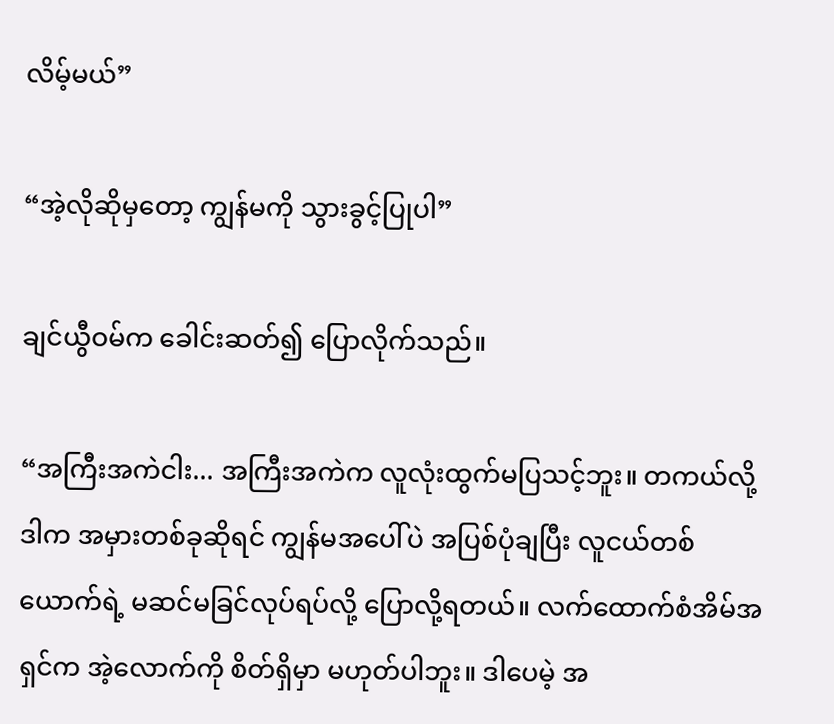လိမ့်မယ်”

“အဲ့လိုဆိုမှတော့ ကျွန်မကို သွားခွင့်ပြုပါ”

ချင်ယွီဝမ်က ခေါင်းဆတ်၍ ပြောလိုက်သည်။

“အကြီးအကဲငါး... အကြီးအကဲက လူလုံးထွက်မပြသင့်ဘူး။ တကယ်လို့ ဒါက အမှားတစ်ခုဆိုရင် ကျွန်မအပေါ်ပဲ အပြစ်ပုံချပြီး လူငယ်တစ်ယောက်ရဲ့ မဆင်မခြင်လုပ်ရပ်လို့ ပြောလို့ရတယ်။ လက်ထောက်စံအိမ်အရှင်က အဲ့လောက်ကို စိတ်ရှိမှာ မဟုတ်ပါဘူး။ ဒါပေမဲ့ အ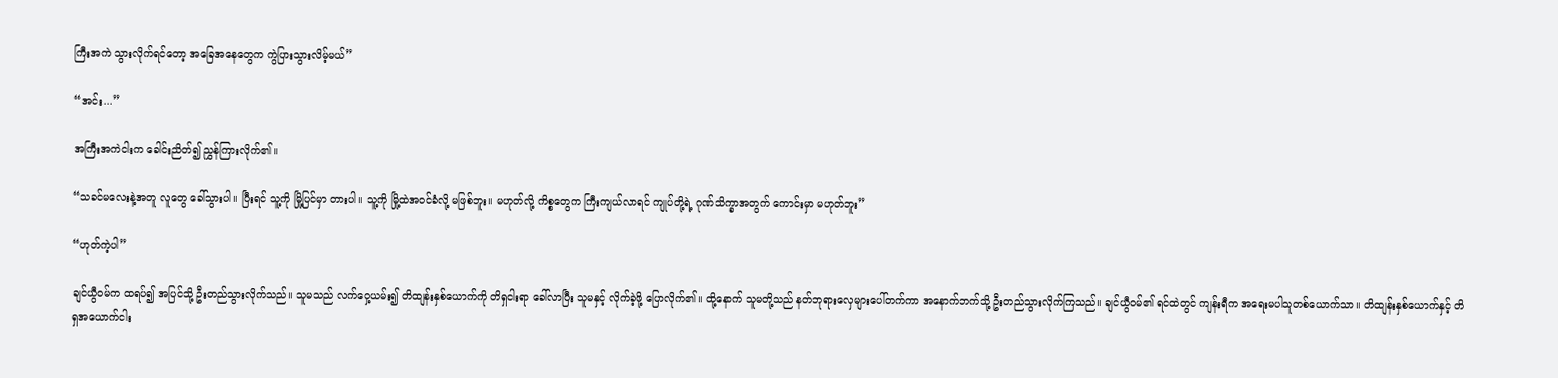ကြီးအကဲ သွားလိုက်ရင်တော့ အခြေအနေတွေက ကွဲပြားသွားလိမ့်မယ်”

“အင်း...”

အကြီးအကဲငါးက ခေါင်းညိတ်၍ ညွှန်ကြားလိုက်၏။

“သခင်မလေးနဲ့အတူ လူတွေ ခေါ်သွားပါ။ ပြီးရင် သူ့ကို မြို့ပြင်မှာ တားပါ။ သူ့ကို မြို့ထဲအဝင်ခံလို့ မဖြစ်ဘူး။ မဟုတ်လို့ ကိစ္စတွေက ကြီးကျယ်လာရင် ကျုပ်တို့ရဲ့ ဂုဏ်သိက္ခာအတွက် ကောင်းမှာ မဟုတ်ဘူး”

“ဟုတ်ကဲ့ပါ”

ချင်ယွီဝမ်က ထရပ်၍ အပြင်သို့ ဦးတည်သွားလိုက်သည်။ သူမသည် လက်ဝှေ့ယမ်း၍ တိထျန်းနှစ်ယောက်ကို တိရှငါးရာ ခေါ်လာပြီး သူမနှင့် လိုက်ခဲ့ဖို့ ပြောလိုက်၏။ ထို့နောက် သူမတို့သည် နတ်ဘုရားလှေများပေါ်တက်ကာ အနောက်ဘက်သို့ ဦးတည်သွားလိုက်ကြသည်။ ချင်ယွီဝမ်၏ ရင်ထဲတွင် ကျန်းရီက အရေးမပါသူတစ်ယောက်သာ။ တိထျန်းနှစ်ယောက်နှင့် တိရှအယောက်ငါး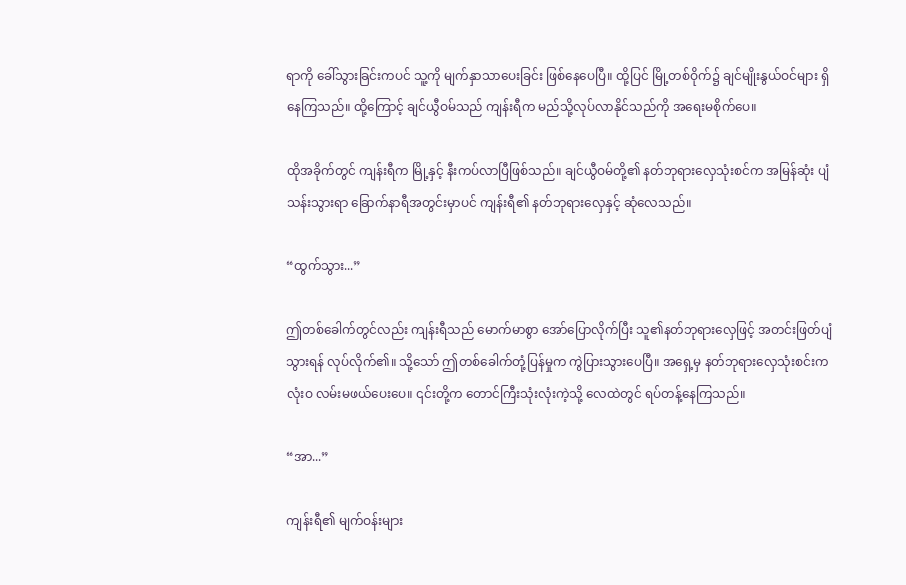ရာကို ခေါ်သွားခြင်းကပင် သူ့ကို မျက်နှာသာပေးခြင်း ဖြစ်နေပေပြီ။ ထို့ပြင် မြို့တစ်ဝိုက်၌ ချင်မျိုးနွယ်ဝင်များ ရှိနေကြသည်။ ထို့ကြောင့် ချင်ယွီဝမ်သည် ကျန်းရီက မည်သို့လုပ်လာနိုင်သည်ကို အရေးမစိုက်ပေ။

ထိုအခိုက်တွင် ကျန်းရီက မြို့နှင့် နီးကပ်လာပြီဖြစ်သည်။ ချင်ယွီဝမ်တို့၏ နတ်ဘုရားလှေသုံးစင်က အမြန်ဆုံး ပျံသန်းသွားရာ ခြောက်နာရီအတွင်းမှာပင် ကျန်းရီ၏ နတ်ဘုရားလှေနှင့် ဆုံလေသည်။

“ထွက်သွား...”

ဤတစ်ခေါက်တွင်လည်း ကျန်းရီသည် မောက်မာစွာ အော်ပြောလိုက်ပြီး သူ၏နတ်ဘုရားလှေဖြင့် အတင်းဖြတ်ပျံသွားရန် လုပ်လိုက်၏။ သို့သော် ဤတစ်‌ခေါက်တုံ့ပြန်မှုက ကွဲပြားသွားပေပြီ။ အရှေ့မှ နတ်ဘုရားလှေသုံးစင်းက လုံးဝ လမ်းမဖယ်ပေးပေ။ ၎င်းတို့က တောင်ကြီးသုံးလုံးကဲ့သို့ လေထဲတွင် ရပ်တန့်နေကြသည်။

“အာ...”

ကျန်းရီ၏ မျက်ဝန်းများ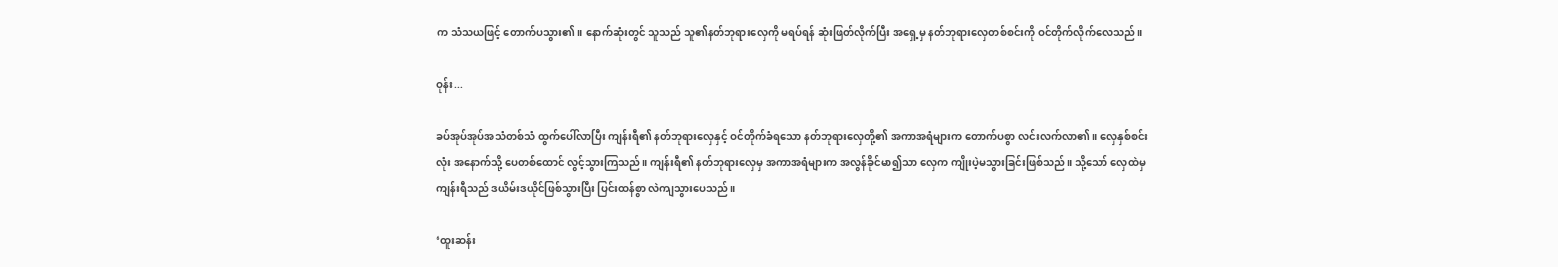က သံသယဖြင့် တောက်ပသွား၏။ နောက်ဆုံးတွင် သူသည် သူ၏နတ်ဘုရားလှေကို မရပ်ရန် ဆုံးဖြတ်လိုက်ပြီး အ‌ရှေ့မှ နတ်ဘုရားလှေတစ်စင်းကို ဝင်တိုက်လိုက်လေသည်။

ဝုန်း...

ခပ်အုပ်အုပ်အသံတစ်သံ ထွက်ပေါ်လာပြီး ကျန်းရီ၏ နတ်ဘုရားလှေနှင့် ဝင်တိုက်ခံရသော နတ်ဘုရားလှေတို့၏ အကာအရံများက တောက်ပစွာ လင်းလက်လာ၏။ လှေနှစ်စင်းလုံး အနောက်သို့ ပေတစ်ထောင် လွင့်သွားကြသည်။ ကျန်းရီ၏ နတ်ဘုရားလှေမှ အကာအရံများက အလွန်ခိုင်မာ၍သာ လှေက ကျိုးပဲ့မသွားခြင်းဖြစ်သည်။ သို့သော် လှေထဲမှ ကျန်းရီသည် ဒယိမ်းဒယိုင်ဖြစ်သွားပြီး ပြင်းထန်စွာ လဲကျသွားပေသည်။

‘ထူးဆန်း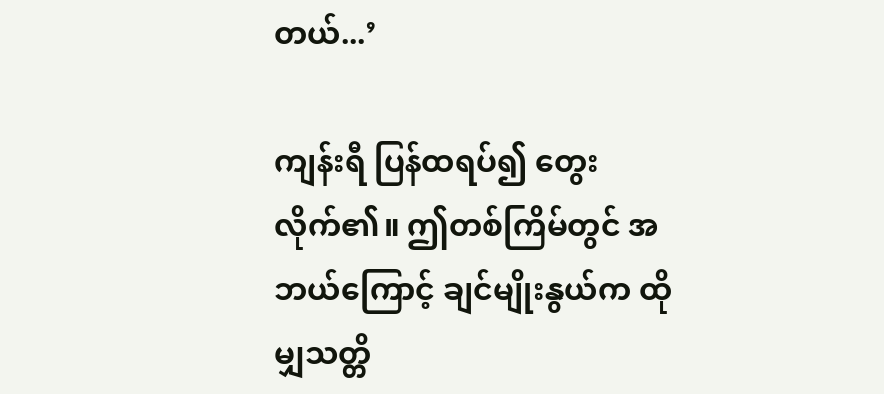တယ်...’

ကျန်းရီ ပြန်ထရပ်၍ တွေးလိုက်၏။ ဤတစ်ကြိမ်တွင် အဘယ်ကြောင့် ချင်မျိုးနွယ်က ထိုမျှသတ္တိ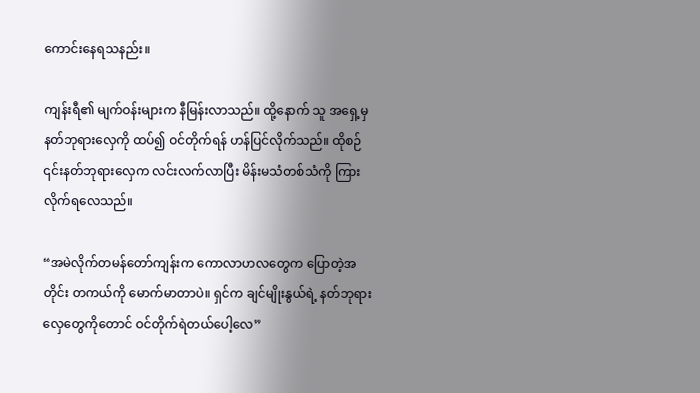ကောင်းနေရသနည်း။

ကျန်းရီ၏ မျက်ဝန်းများက နီမြန်းလာသည်။ ထို့နောက် သူ အရှေ့မှ နတ်ဘုရားလှေကို ထပ်၍ ဝင်တိုက်ရန် ဟန်ပြင်လိုက်သည်။ ထိုစဉ် ၎င်းနတ်ဘုရားလှေက လင်းလက်လာပြီး မိန်းမသံတစ်သံကို ကြားလိုက်ရလေသည်။

“အမဲလိုက်တမန်တော်ကျန်းက ကောလာဟလတွေက ပြောတဲ့အတိုင်း တကယ်ကို မောက်မာတာပဲ။ ရှင်က ချင်မျိုးနွယ်ရဲ့ နတ်ဘုရားလှေတွေကိုတောင် ဝင်တိုက်ရဲတယ်ပေါ့လေ”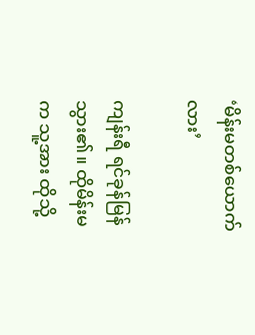‘မိန်းမတစ်ယောက်လား’

ကျန်းရီ ရင်ခုန်မြန်သွား၏။ ထိုမိန်းမက သူ့အား ထိုသို့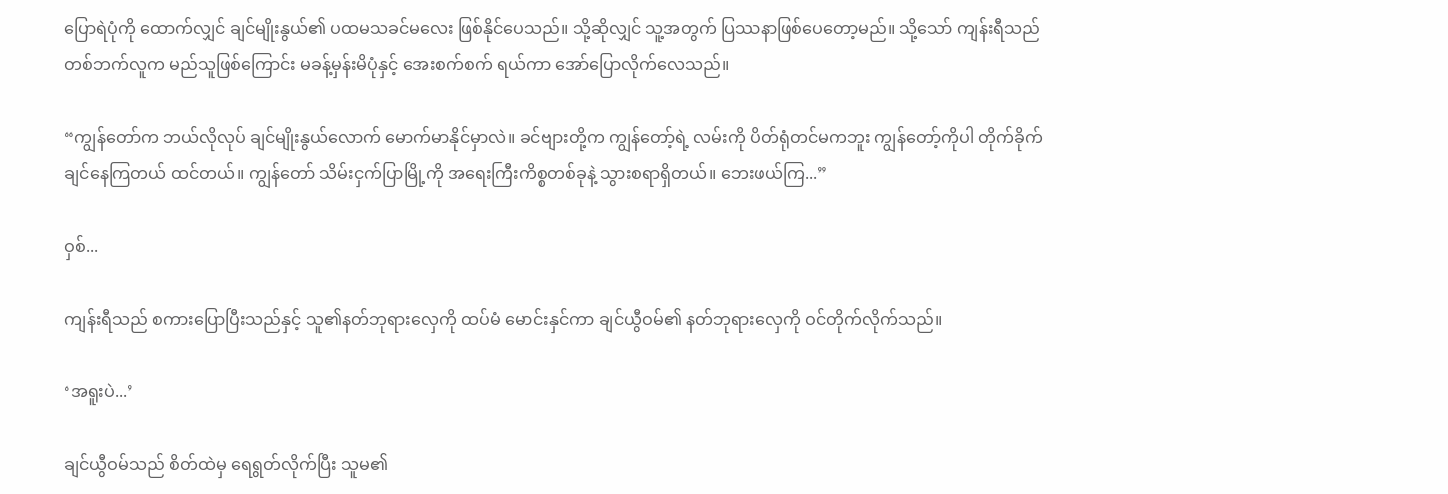ပြောရဲပုံကို ထောက်လျှင် ချင်မျိုးနွယ်၏ ပထမသခင်မလေး ဖြစ်နိုင်ပေသည်။ သို့ဆိုလျှင် သူ့အတွက် ပြဿနာဖြစ်ပေတော့မည်။ သို့သော် ကျန်းရီသည် တစ်ဘက်လူက မည်သူဖြစ်ကြောင်း မခန့်မှန်းမိပုံနှင့် အေးစက်စက် ရယ်ကာ အော်ပြောလိုက်လေသည်။

“ကျွန်တော်က ဘယ်လိုလုပ် ချင်မျိုးနွယ်လောက် မောက်မာနိုင်မှာလဲ။ ခင်ဗျားတို့က ကျွန်တော့်ရဲ့ လမ်းကို ပိတ်ရုံတင်မကဘူး ကျွန်တော့်ကိုပါ တိုက်ခိုက်ချင်နေကြတယ် ထင်တယ်။ ကျွန်တော် သိမ်းငှက်ပြာမြို့ကို အရေးကြီးကိစ္စတစ်ခုနဲ့ သွားစရာရှိတယ်။ ဘေးဖယ်ကြ...”

ဝှစ်...

ကျန်းရီသည် စကားပြောပြီးသည်နှင့် သူ၏နတ်ဘုရားလှေကို ထပ်မံ မောင်းနှင်ကာ ချင်ယွီဝမ်၏ နတ်ဘုရားလှေကို ဝင်တိုက်လိုက်သည်။

‘အရူးပဲ...’

ချင်ယွီဝမ်သည် စိတ်ထဲမှ ရေရွတ်လိုက်ပြီး သူမ၏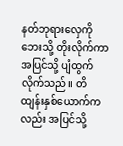နတ်ဘုရားလှေကို ဘေးသို့ တိုးလိုက်ကာ အပြင်သို့ ပျံထွက်လိုက်သည်။ တိထျန်းနှစ်ယောက်ကလည်း အပြင်သို့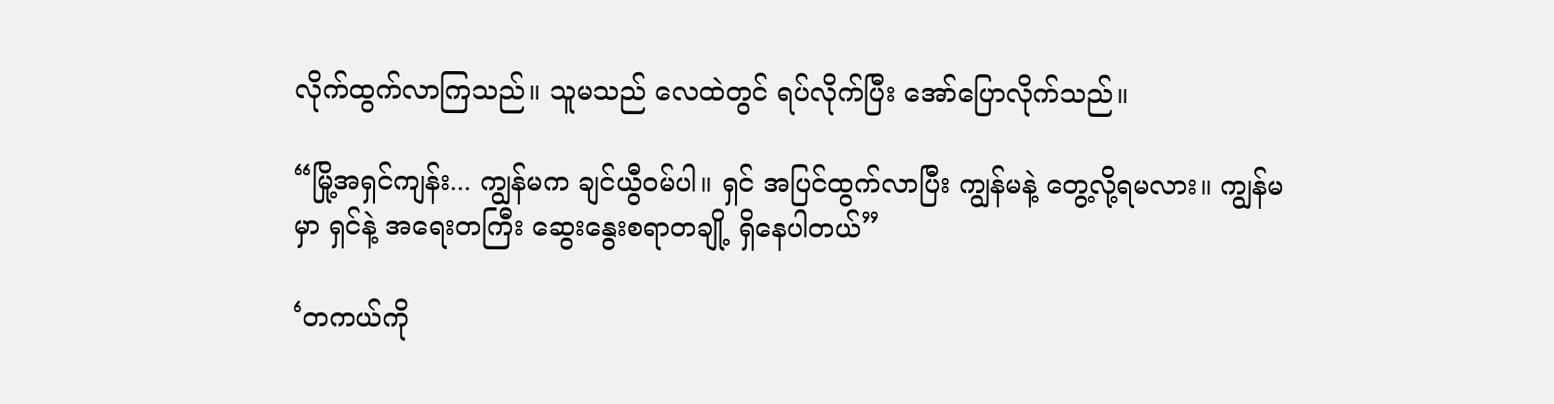လိုက်ထွက်လာကြသည်။ သူမသည် လေထဲတွင် ရပ်လိုက်ပြီး အော်ပြောလိုက်သည်။

“မြို့အရှင်ကျန်း... ကျွန်မက ချင်ယွီဝမ်ပါ။ ရှင် အပြင်ထွက်လာပြီး ကျွန်မနဲ့ တွေ့လို့ရမလား။ ကျွန်မမှာ ရှင်နဲ့ အရေးတကြီး ဆွေးနွေးစရာတချို့ ရှိနေပါတယ်”

‘တကယ်ကို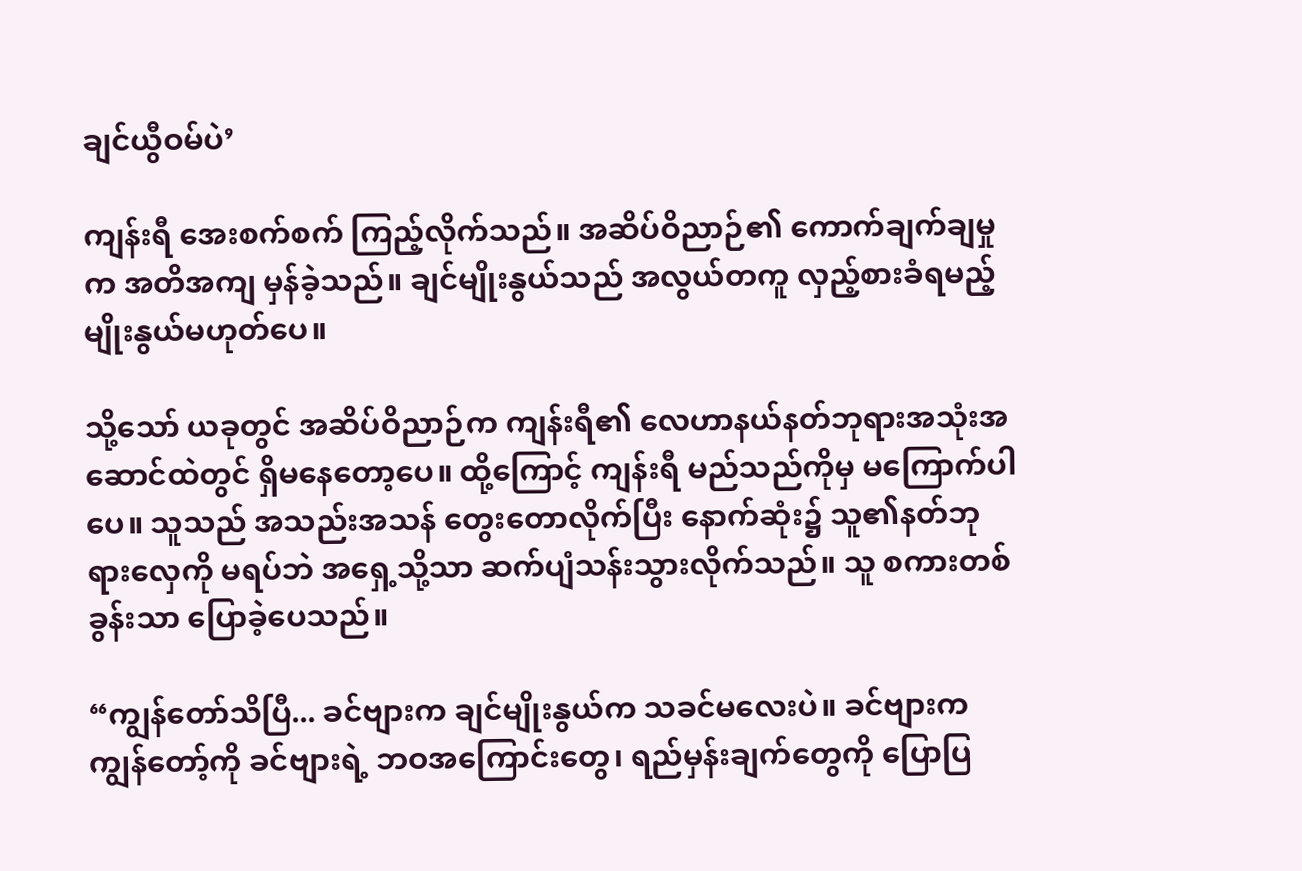ချင်ယွီဝမ်ပဲ’

ကျန်းရီ အေးစက်စက် ကြည့်လိုက်သည်။ အဆိပ်ဝိညာဉ်၏ ကောက်ချက်ချမှုက အတိအကျ မှန်ခဲ့သည်။ ချင်မျိုးနွယ်သည် အလွယ်တကူ လှည့်စားခံရမည့် မျိုးနွယ်မဟုတ်ပေ။

သို့သော် ယခုတွင် အဆိပ်ဝိညာဉ်က ကျန်းရီ၏ လေဟာနယ်နတ်ဘုရားအသုံးအဆောင်ထဲတွင် ရှိမနေတော့ပေ။ ထို့ကြောင့် ကျန်းရီ မည်သည်ကိုမှ မကြောက်ပါပေ။ သူသည် အသည်းအသန် တွေးတောလိုက်ပြီး နောက်ဆုံး၌ သူ၏နတ်ဘုရားလှေကို မရပ်ဘဲ အရှေ့သို့သာ ဆက်ပျံသန်းသွားလိုက်သည်။ သူ စကားတစ်ခွန်းသာ ပြောခဲ့ပေသည်။

“ကျွန်တော်သိပြီ... ခင်ဗျားက ချင်မျိုးနွယ်က သခင်မလေးပဲ။ ခင်ဗျားက ကျွန်တော့်ကို ခင်ဗျားရဲ့ ‌ဘဝအကြောင်းတွေ၊ ရည်မှန်းချက်တွေကို ပြောပြ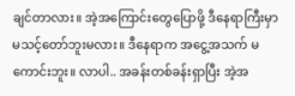ချင်တာလား။ အဲ့အကြောင်းတွေပြောဖို့ ဒီနေရာကြီးမှာ မသင့်တော်ဘူးမလား။ ဒီနေရာက အငွေ့အသက် မကောင်းဘူး။ လာပါ.. အခန်းတစ်ခန်းရှာပြီး အဲ့အ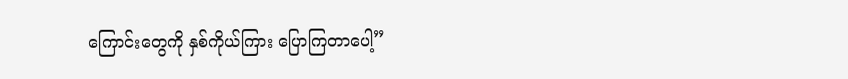ကြောင်းတွေကို နှစ်ကိုယ်ကြား ပြောကြတာပေါ့”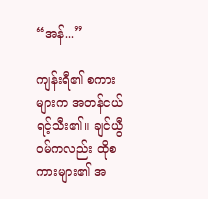“အန်...”

ကျန်းရီ၏ စကားများက အတန်ငယ် ရင့်သီး၏။ ချင်ယွီဝမ်ကလည်း ထိုစကားများ၏ အ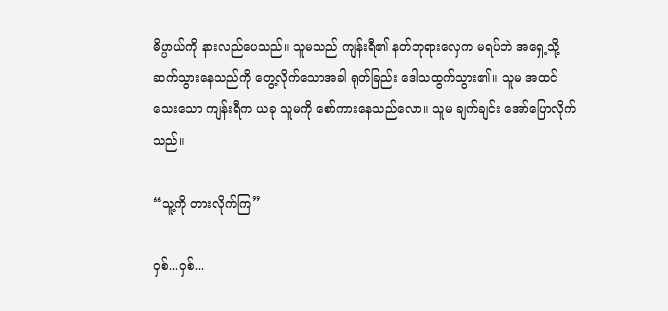ဓိပ္ပာယ်ကို နားလည်ပေသည်။ သူမသည် ကျန်းရီ၏ နတ်ဘုရားလှေက မရပ်ဘဲ အရှေ့သို့ ဆက်သွားနေသည်ကို တွေ့လိုက်သောအခါ ရုတ်ခြည်း ဒေါသထွက်သွား၏။ သူမ အထင်သေးသော ကျန်းရီက ယခု သူမကို စော်ကားနေသည်လော။ သူမ ချက်ချင်း အော်ပြောလိုက်သည်။

“သူ့ကို တားလိုက်ကြ”

ဝှစ်...ဝှစ်...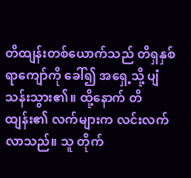တိထျန်းတစ်ယောက်သည် တိရှနှစ်ရာကျော်ကို ခေါ်၍ အရှေ့သို့ ပျံသန်းသွား၏။ ထို့နောက် တိထျန်း၏ လက်များက လင်းလက်လာသည်။ သူ တိုက်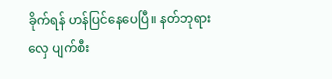ခိုက်ရန် ဟန်ပြင်နေပေပြီ။ နတ်ဘုရားလှေ ပျက်စီး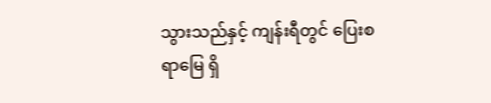သွားသည်နှင့် ကျန်းရီတွင် ပြေးစရာမြေ ရှိ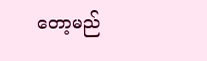တော့မည်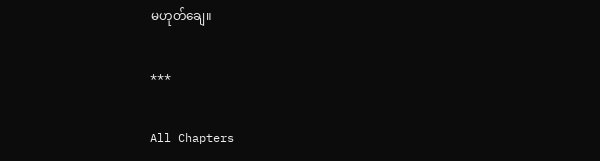မဟုတ်ချေ။

***

All Chapters